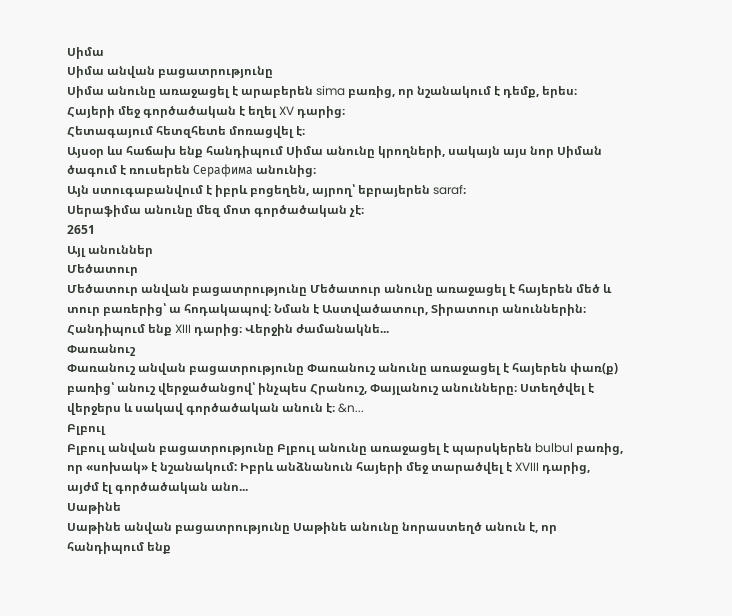Սիմա
Սիմա անվան բացատրությունը
Սիմա անունը առաջացել է արաբերեն sima բառից, որ նշանակում է դեմք, երես։
Հայերի մեջ գործածական է եղել XV դարից։
Հետագայում հետզհետե մոռացվել է։
Այսօր ևս հաճախ ենք հանդիպում Սիմա անունը կրողների, սակայն այս նոր Սիման ծագում է ռուսերեն Серафима անունից։
Այն ստուգաբանվում է իբրև բոցեղեն, այրող՝ եբրայերեն saraf։
Սերաֆիմա անունը մեզ մոտ գործածական չէ։
2651
Այլ անուններ
Մեծատուր
Մեծատուր անվան բացատրությունը Մեծատուր անունը առաջացել է հայերեն մեծ և տուր բառերից՝ ա հոդակապով։ Նման է Աստվածատուր, Տիրատուր անուններին։ Հանդիպում ենք XIII դարից։ Վերջին ժամանակնե...
Փառանուշ
Փառանուշ անվան բացատրությունը Փառանուշ անունը առաջացել է հայերեն փառ(ք) բառից՝ անուշ վերջածանցով՝ ինչպես Հրանուշ, Փայլանուշ անունները։ Ստեղծվել է վերջերս և սակավ գործածական անուն է։ &n...
Բլբուլ
Բլբուլ անվան բացատրությունը Բլբուլ անունը առաջացել է պարսկերեն bulbul բառից, որ «սոխակ» է նշանակում: Իբրև անձնանուն հայերի մեջ տարածվել է XVIII դարից, այժմ էլ գործածական անո...
Սաթինե
Սաթինե անվան բացատրությունը Սաթինե անունը նորաստեղծ անուն է, որ հանդիպում ենք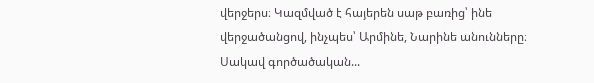վերջերս։ Կազմված է հայերեն սաթ բառից՝ ինե վերջածանցով, ինչպես՝ Արմինե, Նարինե անունները։ Սակավ գործածական...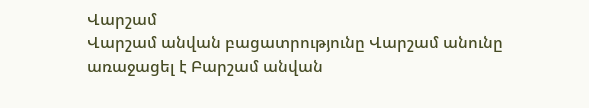Վարշամ
Վարշամ անվան բացատրությունը Վարշամ անունը առաջացել է Բարշամ անվան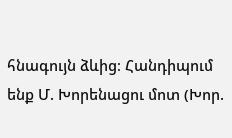հնագույն ձևից։ Հանդիպում ենք Մ. Խորենացու մոտ (Խոր.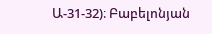Ա-31-32)։ Բաբելոնյան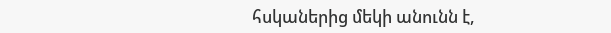հսկաներից մեկի անունն է,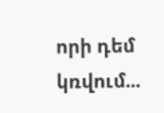որի դեմ կռվում...